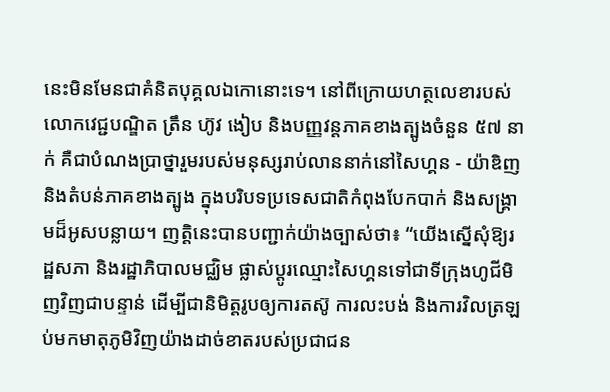នេះមិនមែនជាគំនិតបុគ្គលឯកោនោះទេ។ នៅពីក្រោយហត្ថលេខារបស់លោកវេជ្ជបណ្ឌិត ត្រឹន ហ៊ូវ ងៀប និងបញ្ញវន្តភាគខាងត្បូងចំនួន ៥៧ នាក់ គឺជាបំណងប្រាថ្នារួមរបស់មនុស្សរាប់លាននាក់នៅសៃហ្គន - យ៉ាឌិញ និងតំបន់ភាគខាងត្បូង ក្នុងបរិបទប្រទេសជាតិកំពុងបែកបាក់ និងសង្គ្រាមដ៏អូសបន្លាយ។ ញត្តិនេះបានបញ្ជាក់យ៉ាងច្បាស់ថា៖ “យើងស្នើសុំឱ្យរដ្ឋសភា និងរដ្ឋាភិបាលមជ្ឈិម ផ្លាស់ប្តូរឈ្មោះសៃហ្គនទៅជាទីក្រុងហូជីមិញវិញជាបន្ទាន់ ដើម្បីជានិមិត្តរូបឲ្យការតស៊ូ ការលះបង់ និងការវិលត្រឡប់មកមាតុភូមិវិញយ៉ាងដាច់ខាតរបស់ប្រជាជន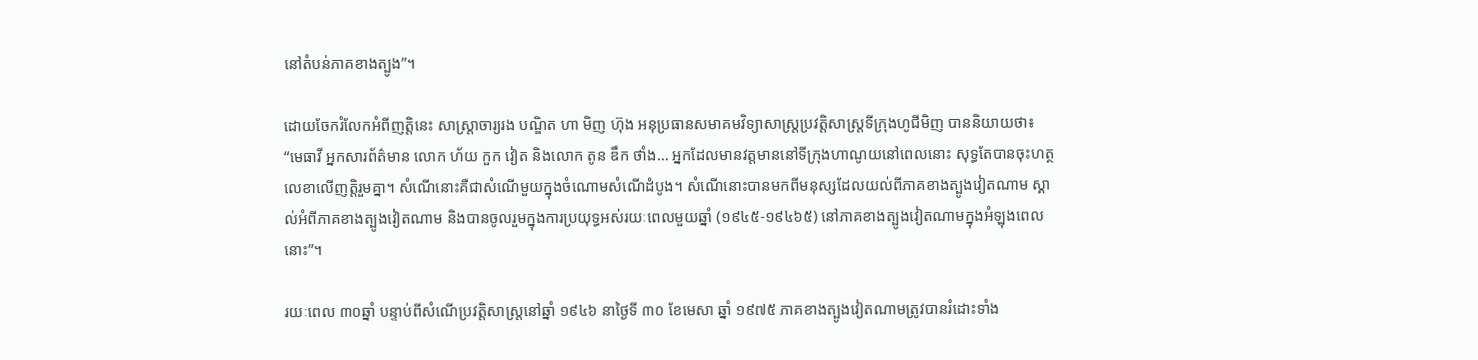នៅតំបន់ភាគខាងត្បូង”។

ដោយចែករំលែកអំពីញត្តិនេះ សាស្ត្រាចារ្យរង បណ្ឌិត ហា មិញ ហ៊ុង អនុប្រធានសមាគមវិទ្យាសាស្ត្រប្រវត្តិសាស្ត្រទីក្រុងហូជីមិញ បាននិយាយថា៖ “មេធាវី អ្នកសារព័ត៌មាន លោក ហ័យ កួក វៀត និងលោក តូន ឌឹក ថាំង… អ្នកដែលមានវត្តមាននៅទីក្រុងហាណូយនៅពេលនោះ សុទ្ធតែបានចុះហត្ថលេខាលើញត្តិរួមគ្នា។ សំណើនោះគឺជាសំណើមួយក្នុងចំណោមសំណើដំបូង។ សំណើនោះបានមកពីមនុស្សដែលយល់ពីភាគខាងត្បូងវៀតណាម ស្គាល់អំពីភាគខាងត្បូងវៀតណាម និងបានចូលរួមក្នុងការប្រយុទ្ធអស់រយៈពេលមួយឆ្នាំ (១៩៤៥-១៩៤៦៥) នៅភាគខាងត្បូងវៀតណាមក្នុងអំឡុងពេលនោះ”។

រយៈពេល ៣០ឆ្នាំ បន្ទាប់ពីសំណើប្រវត្តិសាស្ត្រនៅឆ្នាំ ១៩៤៦ នាថ្ងៃទី ៣០ ខែមេសា ឆ្នាំ ១៩៧៥ ភាគខាងត្បូងវៀតណាមត្រូវបានរំដោះទាំង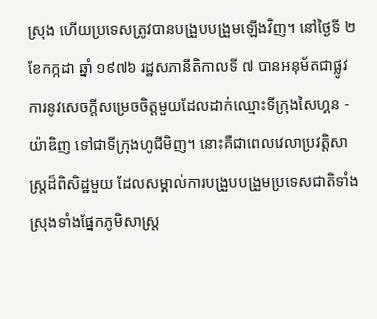ស្រុង ហើយប្រទេសត្រូវបានបង្រួបបង្រួមឡើងវិញ។ នៅថ្ងៃទី ២ ខែកក្កដា ឆ្នាំ ១៩៧៦ រដ្ឋសភានីតិកាលទី ៧ បានអនុម័តជាផ្លូវការនូវសេចក្តីសម្រេចចិត្តមួយដែលដាក់ឈ្មោះទីក្រុងសៃហ្គន - យ៉ាឌិញ ទៅជាទីក្រុងហូជីមិញ។ នោះគឺជាពេលវេលាប្រវត្តិសាស្ត្រដ៏ពិសិដ្ឋមួយ ដែលសម្គាល់ការបង្រួបបង្រួមប្រទេសជាតិទាំងស្រុងទាំងផ្នែកភូមិសាស្ត្រ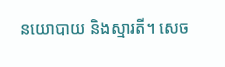នយោបាយ និងស្មារតី។ សេច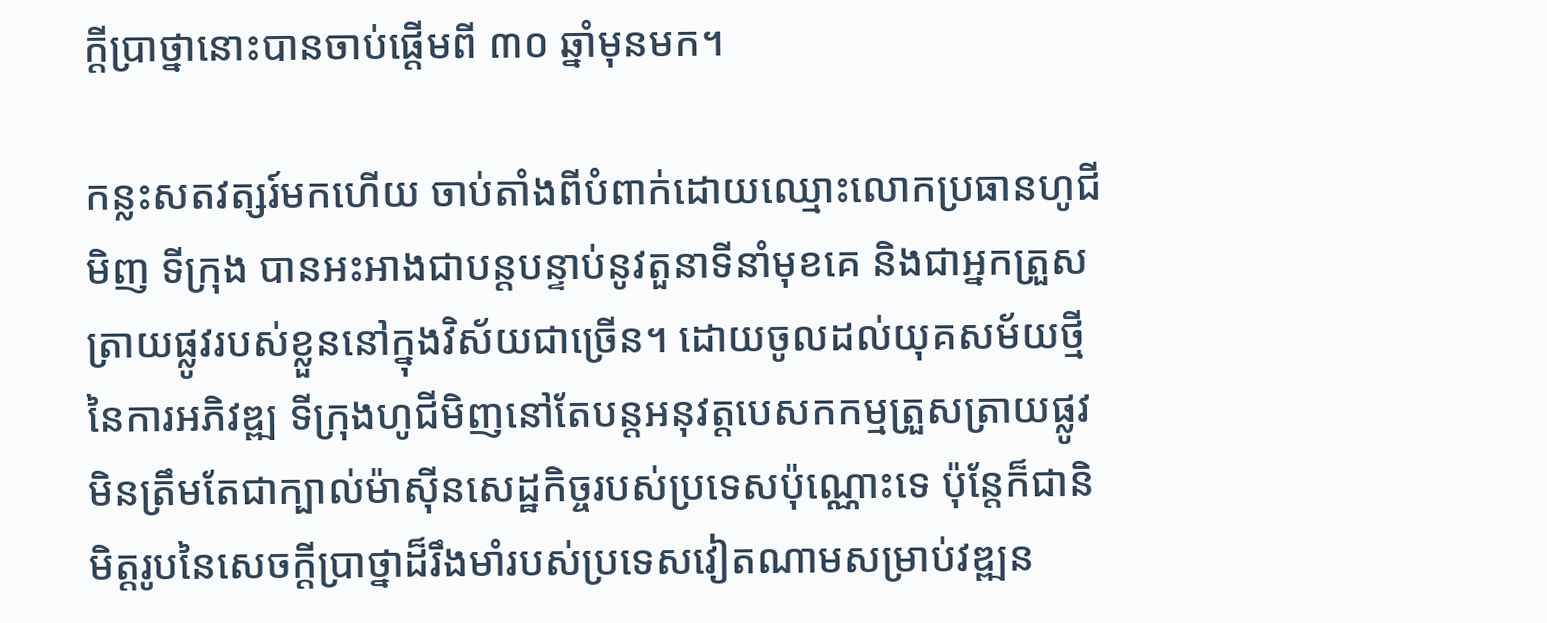ក្តីប្រាថ្នានោះបានចាប់ផ្តើមពី ៣០ ឆ្នាំមុនមក។

កន្លះសតវត្សរ៍មកហើយ ចាប់តាំងពីបំពាក់ដោយឈ្មោះលោកប្រធានហូជីមិញ ទីក្រុង បានអះអាងជាបន្តបន្ទាប់នូវតួនាទីនាំមុខគេ និងជាអ្នកត្រួសត្រាយផ្លូវរបស់ខ្លួននៅក្នុងវិស័យជាច្រើន។ ដោយចូលដល់យុគសម័យថ្មីនៃការអភិវឌ្ឍ ទីក្រុងហូជីមិញនៅតែបន្តអនុវត្តបេសកកម្មត្រួសត្រាយផ្លូវ មិនត្រឹមតែជាក្បាល់ម៉ាស៊ីនសេដ្ឋកិច្ចរបស់ប្រទេសប៉ុណ្ណោះទេ ប៉ុន្តែក៏ជានិមិត្តរូបនៃសេចក្តីប្រាថ្នាដ៏រឹងមាំរបស់ប្រទេសវៀតណាមសម្រាប់វឌ្ឍន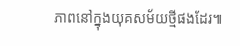ភាពនៅក្នុងយុគសម័យថ្មីផងដែរ៕